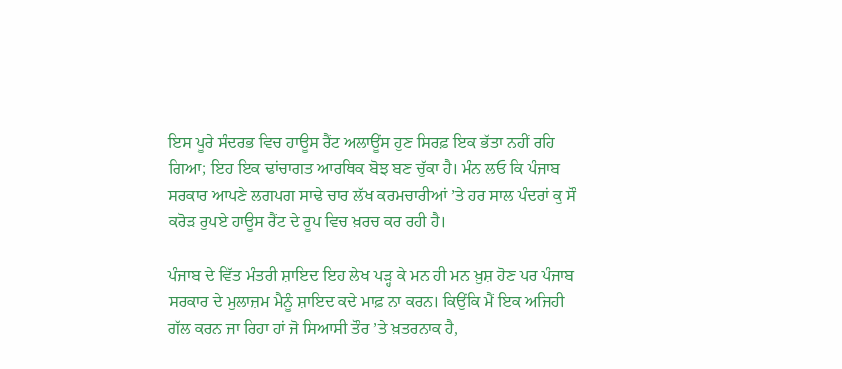ਇਸ ਪੂਰੇ ਸੰਦਰਭ ਵਿਚ ਹਾਊਸ ਰੈਂਟ ਅਲਾਊਂਸ ਹੁਣ ਸਿਰਫ਼ ਇਕ ਭੱਤਾ ਨਹੀਂ ਰਹਿ ਗਿਆ; ਇਹ ਇਕ ਢਾਂਚਾਗਤ ਆਰਥਿਕ ਬੋਝ ਬਣ ਚੁੱਕਾ ਹੈ। ਮੰਨ ਲਓ ਕਿ ਪੰਜਾਬ ਸਰਕਾਰ ਆਪਣੇ ਲਗਪਗ ਸਾਢੇ ਚਾਰ ਲੱਖ ਕਰਮਚਾਰੀਆਂ ’ਤੇ ਹਰ ਸਾਲ ਪੰਦਰਾਂ ਕੁ ਸੌ ਕਰੋੜ ਰੁਪਏ ਹਾਊਸ ਰੈਂਟ ਦੇ ਰੂਪ ਵਿਚ ਖ਼ਰਚ ਕਰ ਰਹੀ ਹੈ।

ਪੰਜਾਬ ਦੇ ਵਿੱਤ ਮੰਤਰੀ ਸ਼ਾਇਦ ਇਹ ਲੇਖ ਪੜ੍ਹ ਕੇ ਮਨ ਹੀ ਮਨ ਖ਼ੁਸ਼ ਹੋਣ ਪਰ ਪੰਜਾਬ ਸਰਕਾਰ ਦੇ ਮੁਲਾਜ਼ਮ ਮੈਨੂੰ ਸ਼ਾਇਦ ਕਦੇ ਮਾਫ਼ ਨਾ ਕਰਨ। ਕਿਉਂਕਿ ਮੈਂ ਇਕ ਅਜਿਹੀ ਗੱਲ ਕਰਨ ਜਾ ਰਿਹਾ ਹਾਂ ਜੋ ਸਿਆਸੀ ਤੌਰ ’ਤੇ ਖ਼ਤਰਨਾਕ ਹੈ,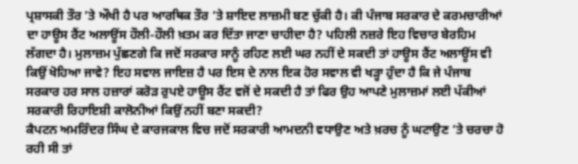ਪ੍ਰਸ਼ਾਸਕੀ ਤੌਰ ’ਤੇ ਔਖੀ ਹੈ ਪਰ ਆਰਥਿਕ ਤੌਰ ’ਤੇ ਸ਼ਾਇਦ ਲਾਜ਼ਮੀ ਬਣ ਚੁੱਕੀ ਹੈ। ਕੀ ਪੰਜਾਬ ਸਰਕਾਰ ਦੇ ਕਰਮਚਾਰੀਆਂ ਦਾ ਹਾਊਸ ਰੈਂਟ ਅਲਾਊਂਸ ਹੌਲੀ-ਹੌਲੀ ਖ਼ਤਮ ਕਰ ਦਿੱਤਾ ਜਾਣਾ ਚਾਹੀਦਾ ਹੈ? ਪਹਿਲੀ ਨਜ਼ਰੇ ਇਹ ਵਿਚਾਰ ਬੇਰਹਿਮ ਲੱਗਦਾ ਹੈ। ਮੁਲਾਜ਼ਮ ਪੁੱਛਣਗੇ ਕਿ ਜਦੋਂ ਸਰਕਾਰ ਸਾਨੂੰ ਰਹਿਣ ਲਈ ਘਰ ਨਹੀਂ ਦੇ ਸਕਦੀ ਤਾਂ ਹਾਊਸ ਰੈਂਟ ਅਲਾਊਂਸ ਵੀ ਕਿਉਂ ਖੋਹਿਆ ਜਾਵੇ? ਇਹ ਸਵਾਲ ਜਾਇਜ਼ ਹੈ ਪਰ ਇਸ ਦੇ ਨਾਲ ਇਕ ਹੋਰ ਸਵਾਲ ਵੀ ਖੜ੍ਹਾ ਹੁੰਦਾ ਹੈ ਕਿ ਜੇ ਪੰਜਾਬ ਸਰਕਾਰ ਹਰ ਸਾਲ ਹਜ਼ਾਰਾਂ ਕਰੋੜ ਰੁਪਏ ਹਾਊਸ ਰੈਂਟ ਵਜੋਂ ਦੇ ਸਕਦੀ ਹੈ ਤਾਂ ਫਿਰ ਉਹ ਆਪਣੇ ਮੁਲਾਜ਼ਮਾਂ ਲਈ ਪੱਕੀਆਂ ਸਰਕਾਰੀ ਰਿਹਾਇਸ਼ੀ ਕਾਲੋਨੀਆਂ ਕਿਉਂ ਨਹੀਂ ਬਣਾ ਸਕਦੀ?
ਕੈਪਟਨ ਅਮਰਿੰਦਰ ਸਿੰਘ ਦੇ ਕਾਰਜਕਾਲ ਵਿਚ ਜਦੋਂ ਸਰਕਾਰੀ ਆਮਦਨੀ ਵਧਾਉਣ ਅਤੇ ਖ਼ਰਚ ਨੂੰ ਘਟਾਉਣ ’ਤੇ ਚਰਚਾ ਹੋ ਰਹੀ ਸੀ ਤਾਂ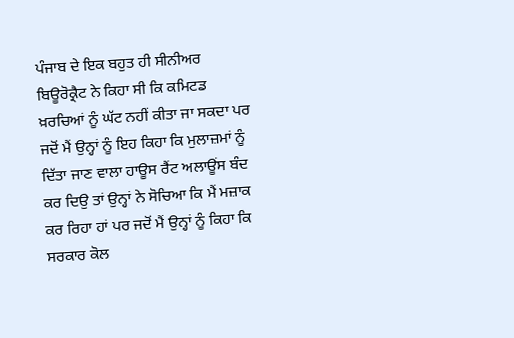ਪੰਜਾਬ ਦੇ ਇਕ ਬਹੁਤ ਹੀ ਸੀਨੀਅਰ ਬਿਊਰੋਕ੍ਰੈਟ ਨੇ ਕਿਹਾ ਸੀ ਕਿ ਕਮਿਟਡ ਖ਼ਰਚਿਆਂ ਨੂੰ ਘੱਟ ਨਹੀਂ ਕੀਤਾ ਜਾ ਸਕਦਾ ਪਰ ਜਦੋਂ ਮੈਂ ਉਨ੍ਹਾਂ ਨੂੰ ਇਹ ਕਿਹਾ ਕਿ ਮੁਲਾਜ਼ਮਾਂ ਨੂੰ ਦਿੱਤਾ ਜਾਣ ਵਾਲਾ ਹਾਊਸ ਰੈਂਟ ਅਲਾਊਂਸ ਬੰਦ ਕਰ ਦਿਉ ਤਾਂ ਉਨ੍ਹਾਂ ਨੇ ਸੋਚਿਆ ਕਿ ਮੈਂ ਮਜ਼ਾਕ ਕਰ ਰਿਹਾ ਹਾਂ ਪਰ ਜਦੋਂ ਮੈਂ ਉਨ੍ਹਾਂ ਨੂੰ ਕਿਹਾ ਕਿ ਸਰਕਾਰ ਕੋਲ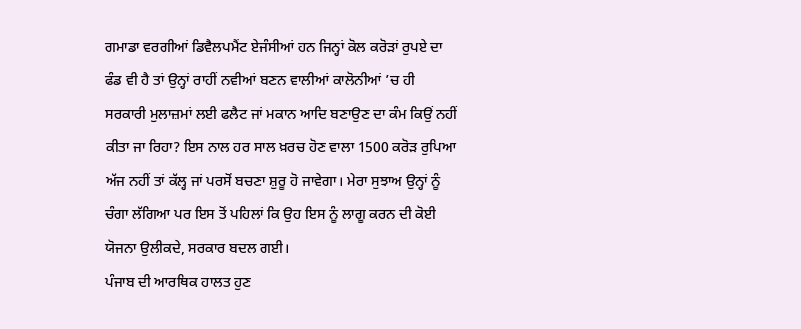ਗਮਾਡਾ ਵਰਗੀਆਂ ਡਿਵੈਲਪਮੈਂਟ ਏਜੰਸੀਆਂ ਹਨ ਜਿਨ੍ਹਾਂ ਕੋਲ ਕਰੋੜਾਂ ਰੁਪਏ ਦਾ ਫੰਡ ਵੀ ਹੈ ਤਾਂ ਉਨ੍ਹਾਂ ਰਾਹੀਂ ਨਵੀਆਂ ਬਣਨ ਵਾਲੀਆਂ ਕਾਲੋਨੀਆਂ ’ਚ ਹੀ ਸਰਕਾਰੀ ਮੁਲਾਜ਼ਮਾਂ ਲਈ ਫਲੈਟ ਜਾਂ ਮਕਾਨ ਆਦਿ ਬਣਾਉਣ ਦਾ ਕੰਮ ਕਿਉਂ ਨਹੀਂ ਕੀਤਾ ਜਾ ਰਿਹਾ? ਇਸ ਨਾਲ ਹਰ ਸਾਲ ਖ਼ਰਚ ਹੋਣ ਵਾਲਾ 1500 ਕਰੋੜ ਰੁਪਿਆ ਅੱਜ ਨਹੀਂ ਤਾਂ ਕੱਲ੍ਹ ਜਾਂ ਪਰਸੋਂ ਬਚਣਾ ਸ਼ੁਰੂ ਹੋ ਜਾਵੇਗਾ। ਮੇਰਾ ਸੁਝਾਅ ਉਨ੍ਹਾਂ ਨੂੰ ਚੰਗਾ ਲੱਗਿਆ ਪਰ ਇਸ ਤੋਂ ਪਹਿਲਾਂ ਕਿ ਉਹ ਇਸ ਨੂੰ ਲਾਗੂ ਕਰਨ ਦੀ ਕੋਈ ਯੋਜਨਾ ਉਲੀਕਦੇ, ਸਰਕਾਰ ਬਦਲ ਗਈ।
ਪੰਜਾਬ ਦੀ ਆਰਥਿਕ ਹਾਲਤ ਹੁਣ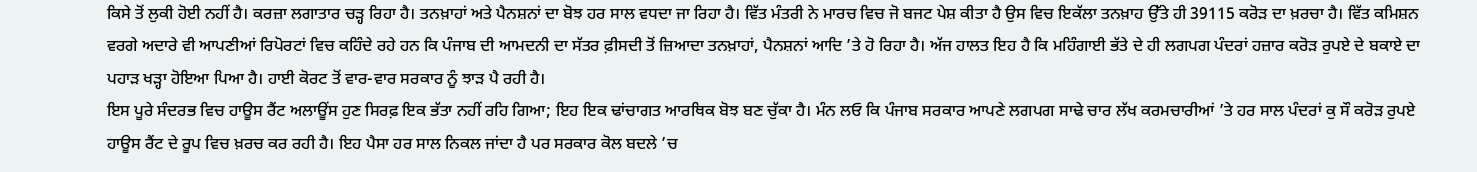ਕਿਸੇ ਤੋਂ ਲੁਕੀ ਹੋਈ ਨਹੀਂ ਹੈ। ਕਰਜ਼ਾ ਲਗਾਤਾਰ ਚੜ੍ਹ ਰਿਹਾ ਹੈ। ਤਨਖ਼ਾਹਾਂ ਅਤੇ ਪੈਨਸ਼ਨਾਂ ਦਾ ਬੋਝ ਹਰ ਸਾਲ ਵਧਦਾ ਜਾ ਰਿਹਾ ਹੈ। ਵਿੱਤ ਮੰਤਰੀ ਨੇ ਮਾਰਚ ਵਿਚ ਜੋ ਬਜਟ ਪੇਸ਼ ਕੀਤਾ ਹੈ ਉਸ ਵਿਚ ਇਕੱਲਾ ਤਨਖ਼ਾਹ ਉੱਤੇ ਹੀ 39115 ਕਰੋੜ ਦਾ ਖ਼ਰਚਾ ਹੈ। ਵਿੱਤ ਕਮਿਸ਼ਨ ਵਰਗੇ ਅਦਾਰੇ ਵੀ ਆਪਣੀਆਂ ਰਿਪੋਰਟਾਂ ਵਿਚ ਕਹਿੰਦੇ ਰਹੇ ਹਨ ਕਿ ਪੰਜਾਬ ਦੀ ਆਮਦਨੀ ਦਾ ਸੱਤਰ ਫ਼ੀਸਦੀ ਤੋਂ ਜ਼ਿਆਦਾ ਤਨਖ਼ਾਹਾਂ, ਪੈਨਸ਼ਨਾਂ ਆਦਿ ’ਤੇ ਹੋ ਰਿਹਾ ਹੈ। ਅੱਜ ਹਾਲਤ ਇਹ ਹੈ ਕਿ ਮਹਿੰਗਾਈ ਭੱਤੇ ਦੇ ਹੀ ਲਗਪਗ ਪੰਦਰਾਂ ਹਜ਼ਾਰ ਕਰੋੜ ਰੁਪਏ ਦੇ ਬਕਾਏ ਦਾ ਪਹਾੜ ਖੜ੍ਹਾ ਹੋਇਆ ਪਿਆ ਹੈ। ਹਾਈ ਕੋਰਟ ਤੋਂ ਵਾਰ-ਵਾਰ ਸਰਕਾਰ ਨੂੰ ਝਾੜ ਪੈ ਰਹੀ ਹੈ।
ਇਸ ਪੂਰੇ ਸੰਦਰਭ ਵਿਚ ਹਾਊਸ ਰੈਂਟ ਅਲਾਊਂਸ ਹੁਣ ਸਿਰਫ਼ ਇਕ ਭੱਤਾ ਨਹੀਂ ਰਹਿ ਗਿਆ; ਇਹ ਇਕ ਢਾਂਚਾਗਤ ਆਰਥਿਕ ਬੋਝ ਬਣ ਚੁੱਕਾ ਹੈ। ਮੰਨ ਲਓ ਕਿ ਪੰਜਾਬ ਸਰਕਾਰ ਆਪਣੇ ਲਗਪਗ ਸਾਢੇ ਚਾਰ ਲੱਖ ਕਰਮਚਾਰੀਆਂ ’ਤੇ ਹਰ ਸਾਲ ਪੰਦਰਾਂ ਕੁ ਸੌ ਕਰੋੜ ਰੁਪਏ ਹਾਊਸ ਰੈਂਟ ਦੇ ਰੂਪ ਵਿਚ ਖ਼ਰਚ ਕਰ ਰਹੀ ਹੈ। ਇਹ ਪੈਸਾ ਹਰ ਸਾਲ ਨਿਕਲ ਜਾਂਦਾ ਹੈ ਪਰ ਸਰਕਾਰ ਕੋਲ ਬਦਲੇ ’ਚ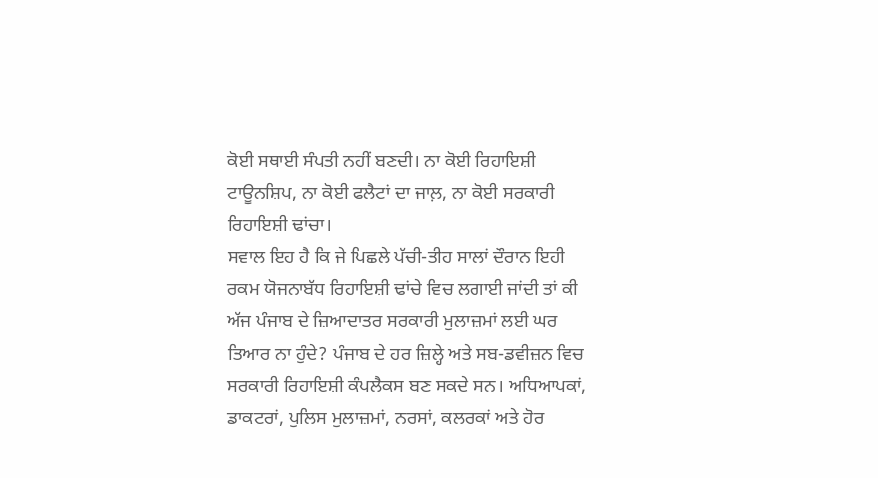ਕੋਈ ਸਥਾਈ ਸੰਪਤੀ ਨਹੀਂ ਬਣਦੀ। ਨਾ ਕੋਈ ਰਿਹਾਇਸ਼ੀ ਟਾਊਨਸ਼ਿਪ, ਨਾ ਕੋਈ ਫਲੈਟਾਂ ਦਾ ਜਾਲ਼, ਨਾ ਕੋਈ ਸਰਕਾਰੀ ਰਿਹਾਇਸ਼ੀ ਢਾਂਚਾ।
ਸਵਾਲ ਇਹ ਹੈ ਕਿ ਜੇ ਪਿਛਲੇ ਪੱਚੀ-ਤੀਹ ਸਾਲਾਂ ਦੌਰਾਨ ਇਹੀ ਰਕਮ ਯੋਜਨਾਬੱਧ ਰਿਹਾਇਸ਼ੀ ਢਾਂਚੇ ਵਿਚ ਲਗਾਈ ਜਾਂਦੀ ਤਾਂ ਕੀ ਅੱਜ ਪੰਜਾਬ ਦੇ ਜ਼ਿਆਦਾਤਰ ਸਰਕਾਰੀ ਮੁਲਾਜ਼ਮਾਂ ਲਈ ਘਰ ਤਿਆਰ ਨਾ ਹੁੰਦੇ? ਪੰਜਾਬ ਦੇ ਹਰ ਜ਼ਿਲ੍ਹੇ ਅਤੇ ਸਬ-ਡਵੀਜ਼ਨ ਵਿਚ ਸਰਕਾਰੀ ਰਿਹਾਇਸ਼ੀ ਕੰਪਲੈਕਸ ਬਣ ਸਕਦੇ ਸਨ। ਅਧਿਆਪਕਾਂ, ਡਾਕਟਰਾਂ, ਪੁਲਿਸ ਮੁਲਾਜ਼ਮਾਂ, ਨਰਸਾਂ, ਕਲਰਕਾਂ ਅਤੇ ਹੋਰ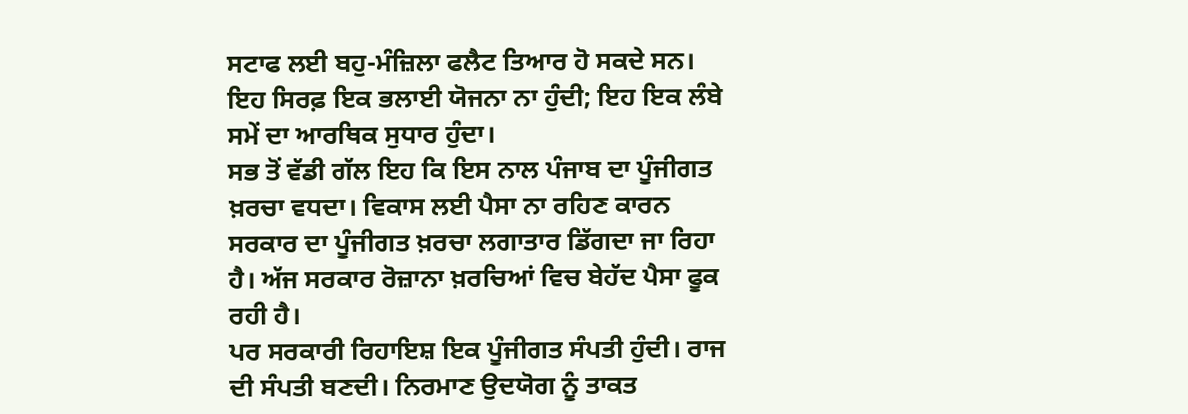ਸਟਾਫ ਲਈ ਬਹੁ-ਮੰਜ਼ਿਲਾ ਫਲੈਟ ਤਿਆਰ ਹੋ ਸਕਦੇ ਸਨ। ਇਹ ਸਿਰਫ਼ ਇਕ ਭਲਾਈ ਯੋਜਨਾ ਨਾ ਹੁੰਦੀ; ਇਹ ਇਕ ਲੰਬੇ ਸਮੇਂ ਦਾ ਆਰਥਿਕ ਸੁਧਾਰ ਹੁੰਦਾ।
ਸਭ ਤੋਂ ਵੱਡੀ ਗੱਲ ਇਹ ਕਿ ਇਸ ਨਾਲ ਪੰਜਾਬ ਦਾ ਪੂੰਜੀਗਤ ਖ਼ਰਚਾ ਵਧਦਾ। ਵਿਕਾਸ ਲਈ ਪੈਸਾ ਨਾ ਰਹਿਣ ਕਾਰਨ ਸਰਕਾਰ ਦਾ ਪੂੰਜੀਗਤ ਖ਼ਰਚਾ ਲਗਾਤਾਰ ਡਿੱਗਦਾ ਜਾ ਰਿਹਾ ਹੈ। ਅੱਜ ਸਰਕਾਰ ਰੋਜ਼ਾਨਾ ਖ਼ਰਚਿਆਂ ਵਿਚ ਬੇਹੱਦ ਪੈਸਾ ਫੂਕ ਰਹੀ ਹੈ।
ਪਰ ਸਰਕਾਰੀ ਰਿਹਾਇਸ਼ ਇਕ ਪੂੰਜੀਗਤ ਸੰਪਤੀ ਹੁੰਦੀ। ਰਾਜ ਦੀ ਸੰਪਤੀ ਬਣਦੀ। ਨਿਰਮਾਣ ਉਦਯੋਗ ਨੂੰ ਤਾਕਤ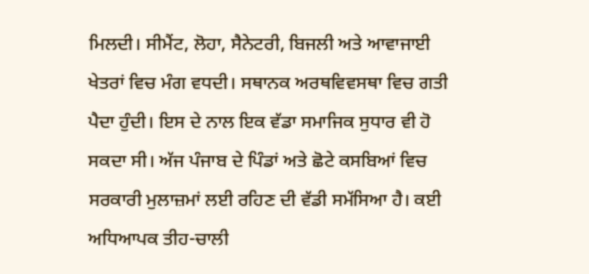ਮਿਲਦੀ। ਸੀਮੈਂਟ, ਲੋਹਾ, ਸੈਨੇਟਰੀ, ਬਿਜਲੀ ਅਤੇ ਆਵਾਜਾਈ ਖੇਤਰਾਂ ਵਿਚ ਮੰਗ ਵਧਦੀ। ਸਥਾਨਕ ਅਰਥਵਿਵਸਥਾ ਵਿਚ ਗਤੀ ਪੈਦਾ ਹੁੰਦੀ। ਇਸ ਦੇ ਨਾਲ ਇਕ ਵੱਡਾ ਸਮਾਜਿਕ ਸੁਧਾਰ ਵੀ ਹੋ ਸਕਦਾ ਸੀ। ਅੱਜ ਪੰਜਾਬ ਦੇ ਪਿੰਡਾਂ ਅਤੇ ਛੋਟੇ ਕਸਬਿਆਂ ਵਿਚ ਸਰਕਾਰੀ ਮੁਲਾਜ਼ਮਾਂ ਲਈ ਰਹਿਣ ਦੀ ਵੱਡੀ ਸਮੱਸਿਆ ਹੈ। ਕਈ ਅਧਿਆਪਕ ਤੀਹ-ਚਾਲੀ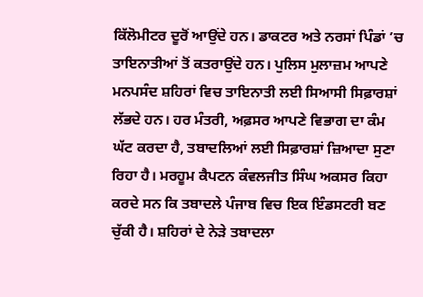ਕਿੱਲੋਮੀਟਰ ਦੂਰੋਂ ਆਉਂਦੇ ਹਨ। ਡਾਕਟਰ ਅਤੇ ਨਰਸਾਂ ਪਿੰਡਾਂ ’ਚ ਤਾਇਨਾਤੀਆਂ ਤੋਂ ਕਤਰਾਉਂਦੇ ਹਨ। ਪੁਲਿਸ ਮੁਲਾਜ਼ਮ ਆਪਣੇ ਮਨਪਸੰਦ ਸ਼ਹਿਰਾਂ ਵਿਚ ਤਾਇਨਾਤੀ ਲਈ ਸਿਆਸੀ ਸਿਫ਼ਾਰਸ਼ਾਂ ਲੱਭਦੇ ਹਨ। ਹਰ ਮੰਤਰੀ, ਅਫ਼ਸਰ ਆਪਣੇ ਵਿਭਾਗ ਦਾ ਕੰਮ ਘੱਟ ਕਰਦਾ ਹੈ, ਤਬਾਦਲਿਆਂ ਲਈ ਸਿਫ਼ਾਰਸ਼ਾਂ ਜ਼ਿਆਦਾ ਸੁਣਾ ਰਿਹਾ ਹੈ। ਮਰਹੂਮ ਕੈਪਟਨ ਕੰਵਲਜੀਤ ਸਿੰਘ ਅਕਸਰ ਕਿਹਾ ਕਰਦੇ ਸਨ ਕਿ ਤਬਾਦਲੇ ਪੰਜਾਬ ਵਿਚ ਇਕ ਇੰਡਸਟਰੀ ਬਣ ਚੁੱਕੀ ਹੈ। ਸ਼ਹਿਰਾਂ ਦੇ ਨੇੜੇ ਤਬਾਦਲਾ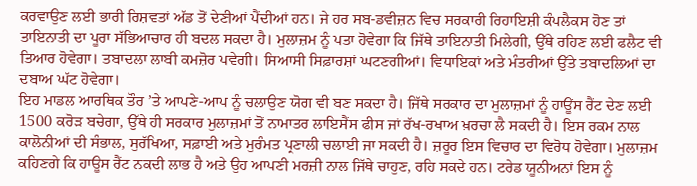ਕਰਵਾਉਣ ਲਈ ਭਾਰੀ ਰਿਸ਼ਵਤਾਂ ਅੱਡ ਤੋਂ ਦੇਣੀਆਂ ਪੈਂਦੀਆਂ ਹਨ। ਜੇ ਹਰ ਸਬ-ਡਵੀਜ਼ਨ ਵਿਚ ਸਰਕਾਰੀ ਰਿਹਾਇਸ਼ੀ ਕੰਪਲੈਕਸ ਹੋਣ ਤਾਂ ਤਾਇਨਾਤੀ ਦਾ ਪੂਰਾ ਸੱਭਿਆਚਾਰ ਹੀ ਬਦਲ ਸਕਦਾ ਹੈ। ਮੁਲਾਜ਼ਮ ਨੂੰ ਪਤਾ ਹੋਵੇਗਾ ਕਿ ਜਿੱਥੇ ਤਾਇਨਾਤੀ ਮਿਲੇਗੀ, ਉੱਥੇ ਰਹਿਣ ਲਈ ਫਲੈਟ ਵੀ ਤਿਆਰ ਹੋਵੇਗਾ। ਤਬਾਦਲਾ ਲਾਬੀ ਕਮਜ਼ੋਰ ਪਵੇਗੀ। ਸਿਆਸੀ ਸਿਫ਼ਾਰਸ਼ਾਂ ਘਟਣਗੀਆਂ। ਵਿਧਾਇਕਾਂ ਅਤੇ ਮੰਤਰੀਆਂ ਉੱਤੇ ਤਬਾਦਲਿਆਂ ਦਾ ਦਬਾਅ ਘੱਟ ਹੋਵੇਗਾ।
ਇਹ ਮਾਡਲ ਆਰਥਿਕ ਤੌਰ ’ਤੇ ਆਪਣੇ-ਆਪ ਨੂੰ ਚਲਾਉਣ ਯੋਗ ਵੀ ਬਣ ਸਕਦਾ ਹੈ। ਜਿੱਥੇ ਸਰਕਾਰ ਦਾ ਮੁਲਾਜ਼ਮਾਂ ਨੂੰ ਹਾਊਂਸ ਰੈਂਟ ਦੇਣ ਲਈ 1500 ਕਰੋੜ ਬਚੇਗਾ, ਉੱਥੇ ਹੀ ਸਰਕਾਰ ਮੁਲਾਜ਼ਮਾਂ ਤੋਂ ਨਾਮਾਤਰ ਲਾਇਸੈਂਸ ਫੀਸ ਜਾਂ ਰੱਖ-ਰਖਾਅ ਖ਼ਰਚਾ ਲੈ ਸਕਦੀ ਹੈ। ਇਸ ਰਕਮ ਨਾਲ ਕਾਲੋਨੀਆਂ ਦੀ ਸੰਭਾਲ, ਸੁਰੱਖਿਆ, ਸਫ਼ਾਈ ਅਤੇ ਮੁਰੰਮਤ ਪ੍ਰਣਾਲੀ ਚਲਾਈ ਜਾ ਸਕਦੀ ਹੈ। ਜ਼ਰੂਰ ਇਸ ਵਿਚਾਰ ਦਾ ਵਿਰੋਧ ਹੋਵੇਗਾ। ਮੁਲਾਜ਼ਮ ਕਹਿਣਗੇ ਕਿ ਹਾਊਸ ਰੈਂਟ ਨਕਦੀ ਲਾਭ ਹੈ ਅਤੇ ਉਹ ਆਪਣੀ ਮਰਜ਼ੀ ਨਾਲ ਜਿੱਥੇ ਚਾਹੁਣ, ਰਹਿ ਸਕਦੇ ਹਨ। ਟਰੇਡ ਯੂਨੀਅਨਾਂ ਇਸ ਨੂੰ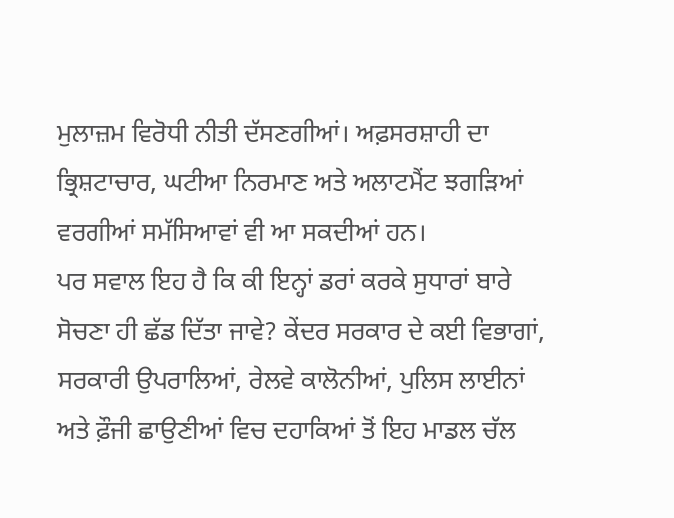ਮੁਲਾਜ਼ਮ ਵਿਰੋਧੀ ਨੀਤੀ ਦੱਸਣਗੀਆਂ। ਅਫ਼ਸਰਸ਼ਾਹੀ ਦਾ ਭ੍ਰਿਸ਼ਟਾਚਾਰ, ਘਟੀਆ ਨਿਰਮਾਣ ਅਤੇ ਅਲਾਟਮੈਂਟ ਝਗੜਿਆਂ ਵਰਗੀਆਂ ਸਮੱਸਿਆਵਾਂ ਵੀ ਆ ਸਕਦੀਆਂ ਹਨ।
ਪਰ ਸਵਾਲ ਇਹ ਹੈ ਕਿ ਕੀ ਇਨ੍ਹਾਂ ਡਰਾਂ ਕਰਕੇ ਸੁਧਾਰਾਂ ਬਾਰੇ ਸੋਚਣਾ ਹੀ ਛੱਡ ਦਿੱਤਾ ਜਾਵੇ? ਕੇਂਦਰ ਸਰਕਾਰ ਦੇ ਕਈ ਵਿਭਾਗਾਂ, ਸਰਕਾਰੀ ਉਪਰਾਲਿਆਂ, ਰੇਲਵੇ ਕਾਲੋਨੀਆਂ, ਪੁਲਿਸ ਲਾਈਨਾਂ ਅਤੇ ਫ਼ੌਜੀ ਛਾਉਣੀਆਂ ਵਿਚ ਦਹਾਕਿਆਂ ਤੋਂ ਇਹ ਮਾਡਲ ਚੱਲ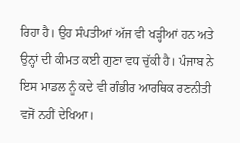ਰਿਹਾ ਹੈ। ਉਹ ਸੰਪਤੀਆਂ ਅੱਜ ਵੀ ਖੜ੍ਹੀਆਂ ਹਨ ਅਤੇ ਉਨ੍ਹਾਂ ਦੀ ਕੀਮਤ ਕਈ ਗੁਣਾ ਵਧ ਚੁੱਕੀ ਹੈ। ਪੰਜਾਬ ਨੇ ਇਸ ਮਾਡਲ ਨੂੰ ਕਦੇ ਵੀ ਗੰਭੀਰ ਆਰਥਿਕ ਰਣਨੀਤੀ ਵਜੋਂ ਨਹੀਂ ਦੇਖਿਆ।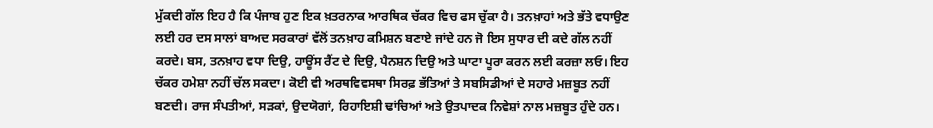ਮੁੱਕਦੀ ਗੱਲ ਇਹ ਹੈ ਕਿ ਪੰਜਾਬ ਹੁਣ ਇਕ ਖ਼ਤਰਨਾਕ ਆਰਥਿਕ ਚੱਕਰ ਵਿਚ ਫਸ ਚੁੱਕਾ ਹੈ। ਤਨਖ਼ਾਹਾਂ ਅਤੇ ਭੱਤੇ ਵਧਾਉਣ ਲਈ ਹਰ ਦਸ ਸਾਲਾਂ ਬਾਅਦ ਸਰਕਾਰਾਂ ਵੱਲੋਂ ਤਨਖ਼ਾਹ ਕਮਿਸ਼ਨ ਬਣਾਏ ਜਾਂਦੇ ਹਨ ਜੋ ਇਸ ਸੁਧਾਰ ਦੀ ਕਦੇ ਗੱਲ ਨਹੀਂ ਕਰਦੇ। ਬਸ, ਤਨਖ਼ਾਹ ਵਧਾ ਦਿਉ, ਹਾਊਂਸ ਰੈਂਟ ਦੇ ਦਿਉ, ਪੈਨਸ਼ਨ ਦਿਉ ਅਤੇ ਘਾਟਾ ਪੂਰਾ ਕਰਨ ਲਈ ਕਰਜ਼ਾ ਲਓ। ਇਹ ਚੱਕਰ ਹਮੇਸ਼ਾ ਨਹੀਂ ਚੱਲ ਸਕਦਾ। ਕੋਈ ਵੀ ਅਰਥਵਿਵਸਥਾ ਸਿਰਫ਼ ਭੱਤਿਆਂ ਤੇ ਸਬਸਿਡੀਆਂ ਦੇ ਸਹਾਰੇ ਮਜ਼ਬੂਤ ਨਹੀਂ ਬਣਦੀ। ਰਾਜ ਸੰਪਤੀਆਂ, ਸੜਕਾਂ, ਉਦਯੋਗਾਂ, ਰਿਹਾਇਸ਼ੀ ਢਾਂਚਿਆਂ ਅਤੇ ਉਤਪਾਦਕ ਨਿਵੇਸ਼ਾਂ ਨਾਲ ਮਜ਼ਬੂਤ ਹੁੰਦੇ ਹਨ।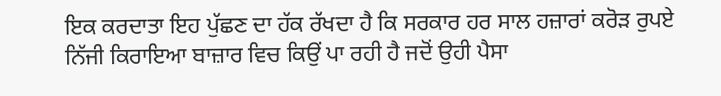ਇਕ ਕਰਦਾਤਾ ਇਹ ਪੁੱਛਣ ਦਾ ਹੱਕ ਰੱਖਦਾ ਹੈ ਕਿ ਸਰਕਾਰ ਹਰ ਸਾਲ ਹਜ਼ਾਰਾਂ ਕਰੋੜ ਰੁਪਏ ਨਿੱਜੀ ਕਿਰਾਇਆ ਬਾਜ਼ਾਰ ਵਿਚ ਕਿਉਂ ਪਾ ਰਹੀ ਹੈ ਜਦੋਂ ਉਹੀ ਪੈਸਾ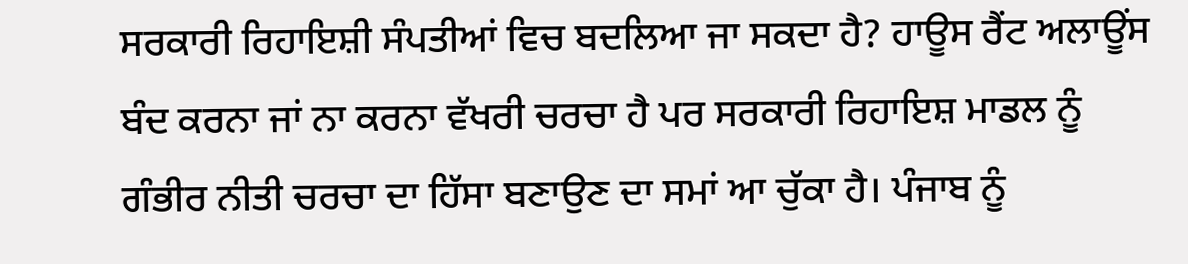ਸਰਕਾਰੀ ਰਿਹਾਇਸ਼ੀ ਸੰਪਤੀਆਂ ਵਿਚ ਬਦਲਿਆ ਜਾ ਸਕਦਾ ਹੈ? ਹਾਊਸ ਰੈਂਟ ਅਲਾਊਂਸ ਬੰਦ ਕਰਨਾ ਜਾਂ ਨਾ ਕਰਨਾ ਵੱਖਰੀ ਚਰਚਾ ਹੈ ਪਰ ਸਰਕਾਰੀ ਰਿਹਾਇਸ਼ ਮਾਡਲ ਨੂੰ ਗੰਭੀਰ ਨੀਤੀ ਚਰਚਾ ਦਾ ਹਿੱਸਾ ਬਣਾਉਣ ਦਾ ਸਮਾਂ ਆ ਚੁੱਕਾ ਹੈ। ਪੰਜਾਬ ਨੂੰ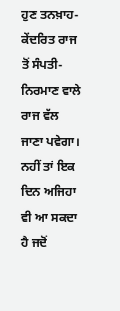ਹੁਣ ਤਨਖ਼ਾਹ-ਕੇਂਦਰਿਤ ਰਾਜ ਤੋਂ ਸੰਪਤੀ-ਨਿਰਮਾਣ ਵਾਲੇ ਰਾਜ ਵੱਲ ਜਾਣਾ ਪਵੇਗਾ। ਨਹੀਂ ਤਾਂ ਇਕ ਦਿਨ ਅਜਿਹਾ ਵੀ ਆ ਸਕਦਾ ਹੈ ਜਦੋਂ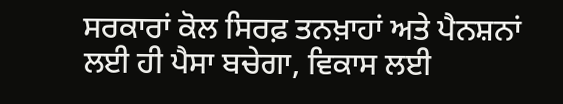ਸਰਕਾਰਾਂ ਕੋਲ ਸਿਰਫ਼ ਤਨਖ਼ਾਹਾਂ ਅਤੇ ਪੈਨਸ਼ਨਾਂ ਲਈ ਹੀ ਪੈਸਾ ਬਚੇਗਾ, ਵਿਕਾਸ ਲਈ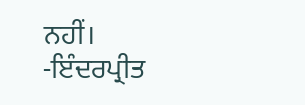ਨਹੀਂ।
-ਇੰਦਰਪ੍ਰੀਤ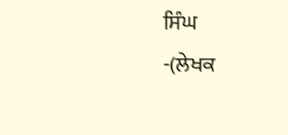ਸਿੰਘ
-(ਲੇਖਕ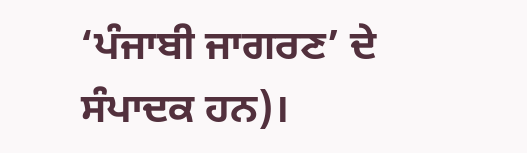‘ਪੰਜਾਬੀ ਜਾਗਰਣ’ ਦੇ ਸੰਪਾਦਕ ਹਨ)।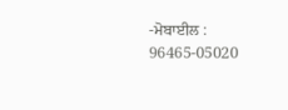-ਮੋਬਾਈਲ : 96465-05020